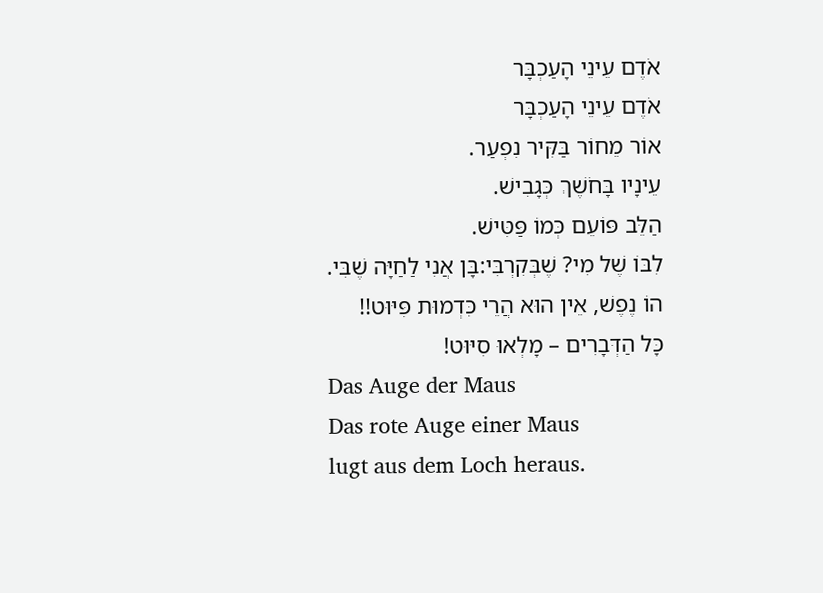אֹדֶם עֵינֵי הָעַכְבָּר
אֹדֶם עֵינֵי הָעַכְבָּר
אוֹר מֵחוֹר בַּקִּיר נִפְעַר.
עֵינָיו בָּחֹשֶׁךְ כְּגָבִישׁ.
הַלֵּב פּוֹעֵם כְּמוֹ פַּטִּישׁ.
לִבּוֹ שֶׁל מִי? שֶׁבְּקִרְבִּי:בָּן אֲנִי לַחַיָּה שֶׁבִּי.
הוֹ נֶפֶשׁ, אֵין הוּא הֲרֵי כִּדְמוּת פִּיּוּט!!
כָּל הַדְּבָרִים – מָלְאוּ סִיּוּט!
Das Auge der Maus
Das rote Auge einer Maus
lugt aus dem Loch heraus.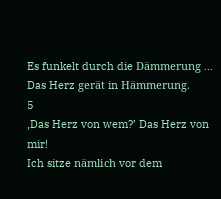Es funkelt durch die Dämmerung …
Das Herz gerät in Hämmerung.
5
,Das Herz von wem?’ Das Herz von mir!
Ich sitze nämlich vor dem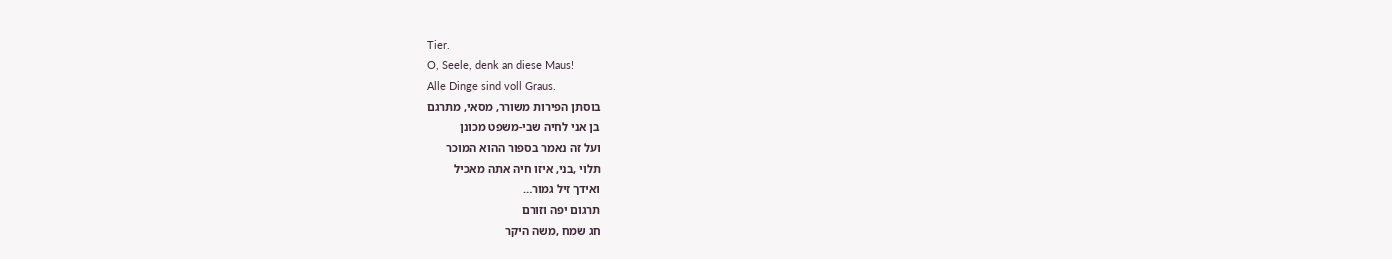Tier.
O, Seele, denk an diese Maus!
Alle Dinge sind voll Graus.
בוסתן הפירות משורר, מסאי, מתרגם
בן אני לחיה שבי-משפט מכונן
ועל זה נאמר בספור ההוא המוכר
תלוי ,בני, איזו חיה אתה מאכיל
ואידך זיל גמור…
תרגום יפה וזורם
חג שמח ,משה היקר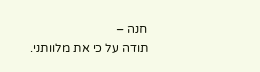חנה –
תודה על כי את מלוותני.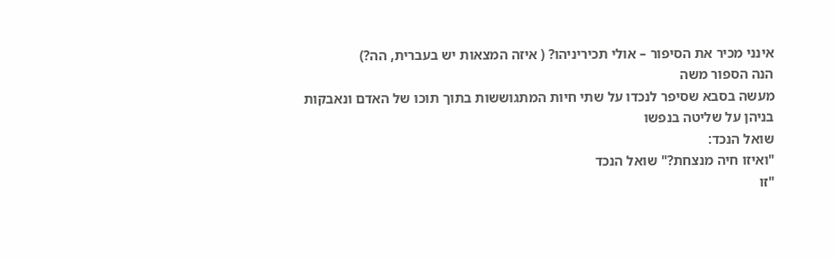אינני מכיר את הסיפור – אולי תכיריניהו? ( איזה המצאות יש בעברית, הה?)
הנה הספור משה
מעשה בסבא שסיפר לנכדו על שתי חיות המתגוששות בתוך תוכו של האדם ונאבקות בניהן על שליטה בנפשו
שואל הנכד:
"ואיזו חיה מנצחת?" שואל הנכד
"זו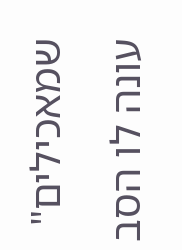שמאכילים" עונה לו הסב